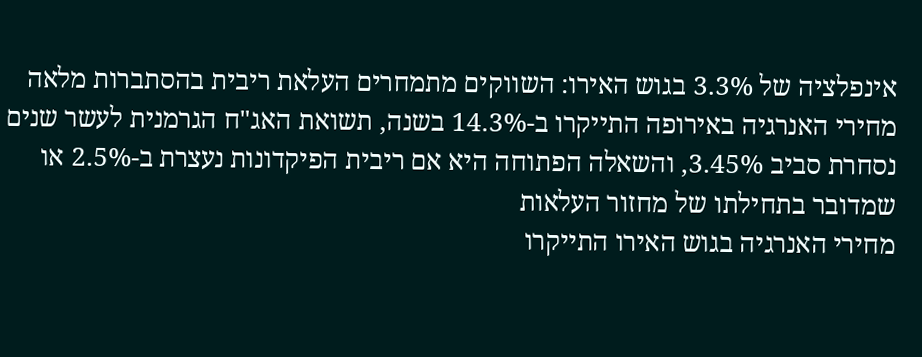אינפלציה של 3.3% בגוש האירו: השווקים מתמחרים העלאת ריבית בהסתברות מלאה
מחירי האנרגיה באירופה התייקרו ב-14.3% בשנה, תשואת האג"ח הגרמנית לעשר שנים נסחרת סביב 3.45%, והשאלה הפתוחה היא אם ריבית הפיקדונות נעצרת ב-2.5% או שמדובר בתחילתו של מחזור העלאות
מחירי האנרגיה בגוש האירו התייקרו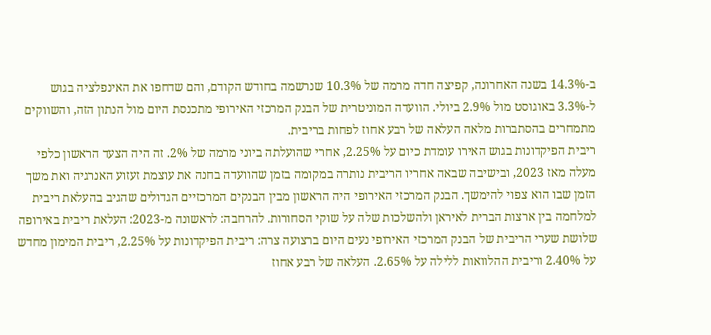ב-14.3% בשנה האחרונה, קפיצה חדה מרמה של 10.3% שנרשמה בחודש הקודם, והם שדחפו את האינפלציה בגוש ל-3.3% באוגוסט מול 2.9% ביולי. הוועדה המוניטרית של הבנק המרכזי האירופי מתכנסת היום מול הנתון הזה, והשווקים מתמחרים בהסתברות מלאה העלאה של רבע אחוז לפחות בריבית.
ריבית הפיקדונות בגוש האירו עומדת כיום על 2.25%, אחרי שהועלתה ביוני מרמה של 2%. זה היה הצעד הראשון כלפי מעלה מאז 2023, ובישיבה שבאה אחריו הריבית נותרה במקומה בזמן שהוועדה בחנה את עוצמת זעזוע האנרגיה ואת משך הזמן שבו הוא צפוי להימשך. הבנק המרכזי האירופי היה הראשון מבין הבנקים המרכזיים הגדולים שהגיב בהעלאת ריבית למלחמה בין ארצות הברית לאיראן ולהשלכות שלה על שוקי הסחורות. להרחבה: לראשונה מ-2023: העלאת ריבית באירופה
שלושת שערי הריבית של הבנק המרכזי האירופי נעים היום ברצועה צרה: ריבית הפיקדונות על 2.25%, ריבית המימון מחדש על 2.40% וריבית ההלוואות ללילה על 2.65%. העלאה של רבע אחוז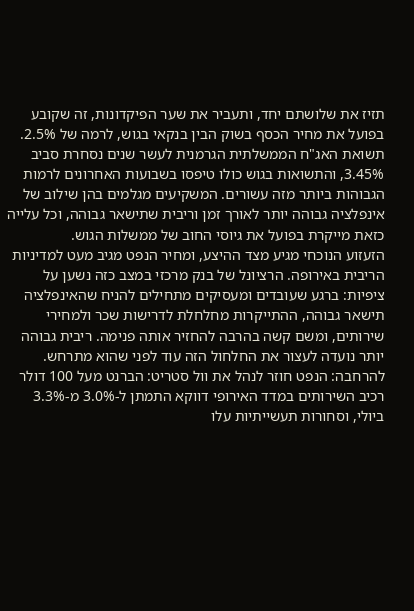תזיז את שלושתם יחד, ותעביר את שער הפיקדונות, זה שקובע בפועל את מחיר הכסף בשוק הבין בנקאי בגוש, לרמה של 2.5%.
תשואת האג"ח הממשלתית הגרמנית לעשר שנים נסחרת סביב 3.45%, והתשואות בגוש כולו טיפסו בשבועות האחרונים לרמות הגבוהות ביותר מזה עשורים. המשקיעים מגלמים בהן שילוב של אינפלציה גבוהה יותר לאורך זמן וריבית שתישאר גבוהה, וכל עלייה כזאת מייקרת בפועל את גיוסי החוב של ממשלות הגוש.
הזעזוע הנוכחי מגיע מצד ההיצע, ומחיר הנפט מגיב מעט למדיניות הריבית באירופה. הרציונל של בנק מרכזי במצב כזה נשען על ציפיות: ברגע שעובדים ומעסיקים מתחילים להניח שהאינפלציה תישאר גבוהה, ההתייקרות מחלחלת לדרישות שכר ולמחירי שירותים, ומשם קשה בהרבה להחזיר אותה פנימה. ריבית גבוהה יותר נועדה לעצור את החלחול הזה עוד לפני שהוא מתרחש. להרחבה: הנפט חוזר לנהל את וול סטריט: הברנט מעל 100 דולר
רכיב השירותים במדד האירופי דווקא התמתן ל-3.0% מ-3.3% ביולי, וסחורות תעשייתיות עלו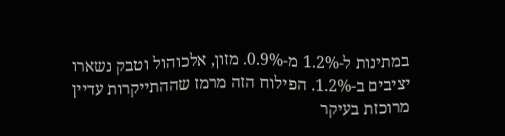במתינות ל-1.2% מ-0.9%. מזון, אלכוהול וטבק נשארו יציבים ב-1.2%. הפילוח הזה מרמז שההתייקרות עדיין מרוכזת בעיקר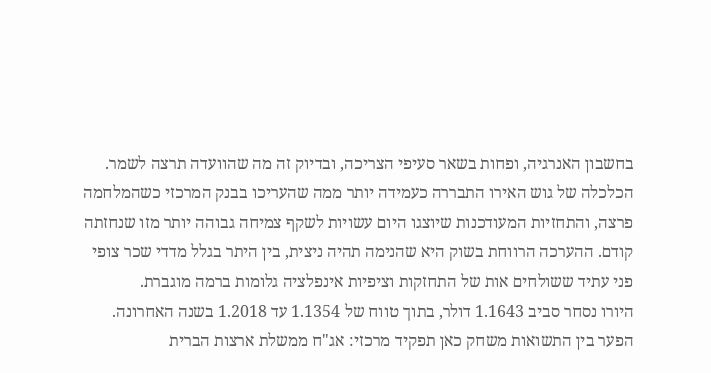בחשבון האנרגיה, ופחות בשאר סעיפי הצריכה, ובדיוק זה מה שהוועדה תרצה לשמר.
הכלכלה של גוש האירו התבררה כעמידה יותר ממה שהעריכו בבנק המרכזי כשהמלחמה פרצה, והתחזיות המעודכנות שיוצגו היום עשויות לשקף צמיחה גבוהה יותר מזו שנחזתה קודם. ההערכה הרווחת בשוק היא שהנימה תהיה ניצית, בין היתר בגלל מדדי שכר צופי פני עתיד ששולחים אות של התחזקות וציפיות אינפלציה גלומות ברמה מוגברת.
היורו נסחר סביב 1.1643 דולר, בתוך טווח של 1.1354 עד 1.2018 בשנה האחרונה. הפער בין התשואות משחק כאן תפקיד מרכזי: אג"ח ממשלת ארצות הברית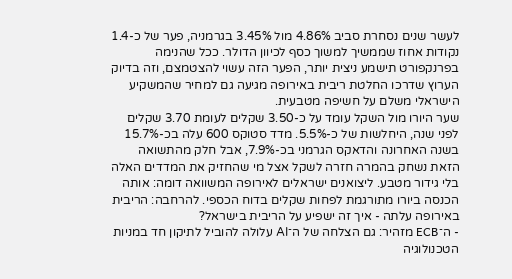לעשר שנים נסחרת סביב 4.86% מול 3.45% בגרמניה, פער של כ-1.4 נקודות אחוז שממשיך למשוך כסף לכיוון הדולר. ככל שהנימה בפרנקפורט תישמע ניצית יותר, הפער הזה עשוי להצטמצם, וזה בדיוק הערוץ שדרכו החלטת ריבית באירופה מגיעה גם למחיר שהמשקיע הישראלי משלם על חשיפה מטבעית.
שער היורו מול השקל עומד על כ-3.50 שקלים לעומת 3.70 שקלים לפני שנה, היחלשות של כ-5.5%. מדד סטוקס 600 עלה בכ-15.7% בשנה האחרונה והדאקס הגרמני בכ-7.9%, אבל חלק מהתשואה הזאת נשחק בהמרה חזרה לשקל אצל מי שהחזיק את המדדים האלה בלי גידור מטבע. ליצואנים ישראלים לאירופה המשוואה דומה: אותה הכנסה ביורו מתורגמת לפחות שקלים בדוח הכספי. להרחבה: הריבית באירופה עלתה - איך זה ישפיע על הריבית בישראל?
- ה־ECB מזהיר: גם הצלחה של ה־AI עלולה להוביל לתיקון חד במניות הטכנולוגיה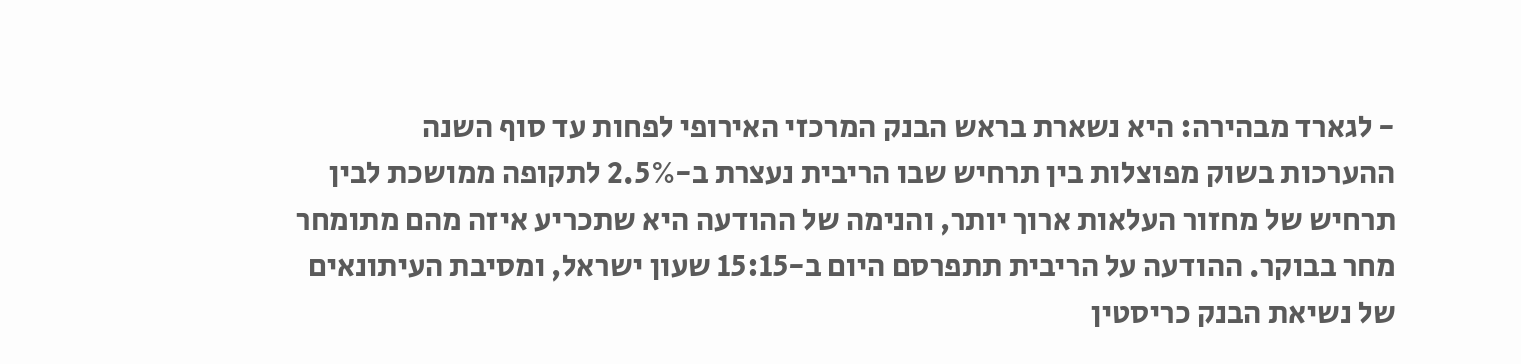- לגארד מבהירה: היא נשארת בראש הבנק המרכזי האירופי לפחות עד סוף השנה
ההערכות בשוק מפוצלות בין תרחיש שבו הריבית נעצרת ב-2.5% לתקופה ממושכת לבין תרחיש של מחזור העלאות ארוך יותר, והנימה של ההודעה היא שתכריע איזה מהם מתומחר מחר בבוקר. ההודעה על הריבית תתפרסם היום ב-15:15 שעון ישראל, ומסיבת העיתונאים של נשיאת הבנק כריסטין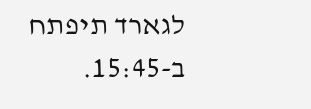לגארד תיפתח ב-15:45.